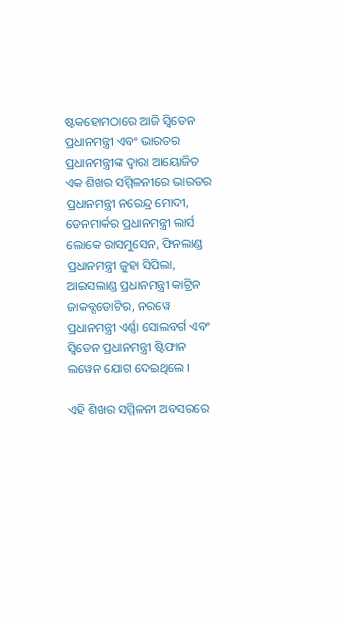ଷ୍ଟକହୋମଠାରେ ଆଜି ସ୍ୱିଡେନ ପ୍ରଧାନମନ୍ତ୍ରୀ ଏବଂ ଭାରତର ପ୍ରଧାନମନ୍ତ୍ରୀଙ୍କ ଦ୍ୱାରା ଆୟୋଜିତ ଏକ ଶିଖର ସମ୍ମିଳନୀରେ ଭାରତର ପ୍ରଧାନମନ୍ତ୍ରୀ ନରେନ୍ଦ୍ର ମୋଦୀ, ଡେନମାର୍କର ପ୍ରଧାନମନ୍ତ୍ରୀ ଲାର୍ସ ଲୋକେ ରାସମୁସେନ, ଫିନଲାଣ୍ଡ ପ୍ରଧାନମନ୍ତ୍ରୀ ଜୁହା ସିପିଲା, ଆଇସଲାଣ୍ଡ ପ୍ରଧାନମନ୍ତ୍ରୀ କାଟ୍ରିନ ଜାକବ୍ସଡୋଟିର, ନରୱେ ପ୍ରଧାନମନ୍ତ୍ରୀ ଏର୍ଣ୍ଣା ସୋଲବର୍ଗ ଏବଂ ସ୍ୱିଡେନ ପ୍ରଧାନମନ୍ତ୍ରୀ ଷ୍ଟିଫାନ ଲୱେନ ଯୋଗ ଦେଇଥିଲେ ।

ଏହି ଶିଖର ସମ୍ମିଳନୀ ଅବସରରେ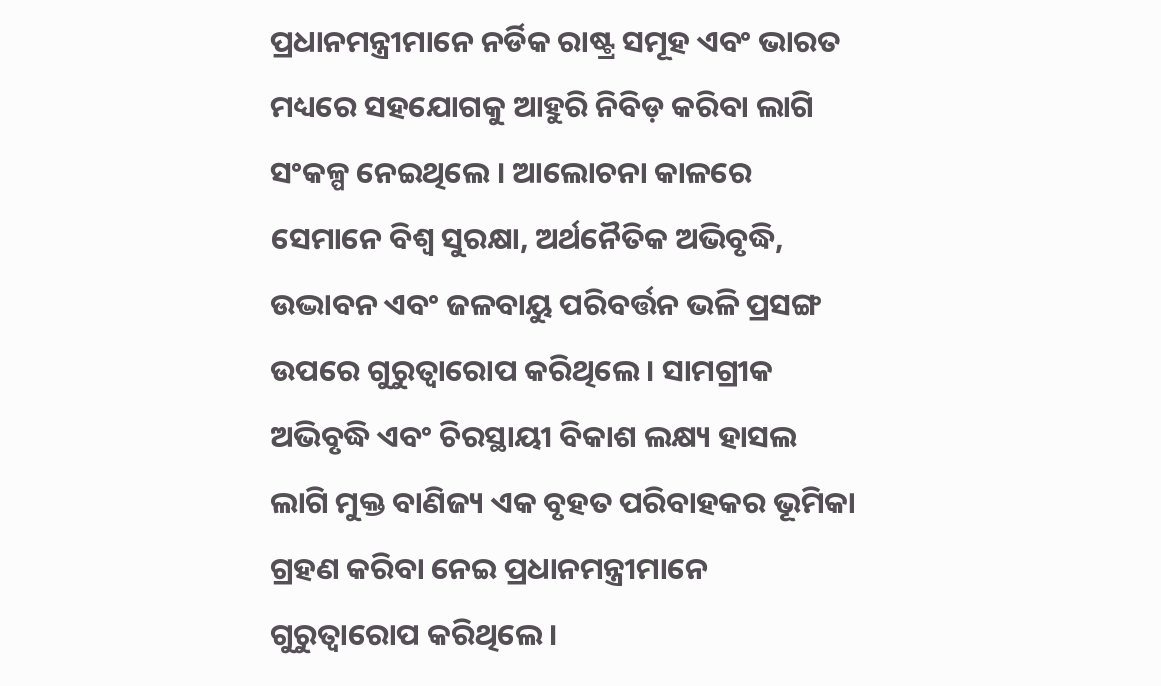ପ୍ରଧାନମନ୍ତ୍ରୀମାନେ ନର୍ଡିକ ରାଷ୍ଟ୍ର ସମୂହ ଏବଂ ଭାରତ ମଧ୍ୟରେ ସହଯୋଗକୁ ଆହୁରି ନିବିଡ଼ କରିବା ଲାଗି ସଂକଳ୍ପ ନେଇଥିଲେ । ଆଲୋଚନା କାଳରେ ସେମାନେ ବିଶ୍ୱ ସୁରକ୍ଷା, ଅର୍ଥନୈତିକ ଅଭିବୃଦ୍ଧି, ଉଦ୍ଭାବନ ଏବଂ ଜଳବାୟୁ ପରିବର୍ତ୍ତନ ଭଳି ପ୍ରସଙ୍ଗ ଉପରେ ଗୁରୁତ୍ୱାରୋପ କରିଥିଲେ । ସାମଗ୍ରୀକ ଅଭିବୃଦ୍ଧି ଏବଂ ଚିରସ୍ଥାୟୀ ବିକାଶ ଲକ୍ଷ୍ୟ ହାସଲ ଲାଗି ମୁକ୍ତ ବାଣିଜ୍ୟ ଏକ ବୃହତ ପରିବାହକର ଭୂମିକା ଗ୍ରହଣ କରିବା ନେଇ ପ୍ରଧାନମନ୍ତ୍ରୀମାନେ ଗୁରୁତ୍ୱାରୋପ କରିଥିଲେ ।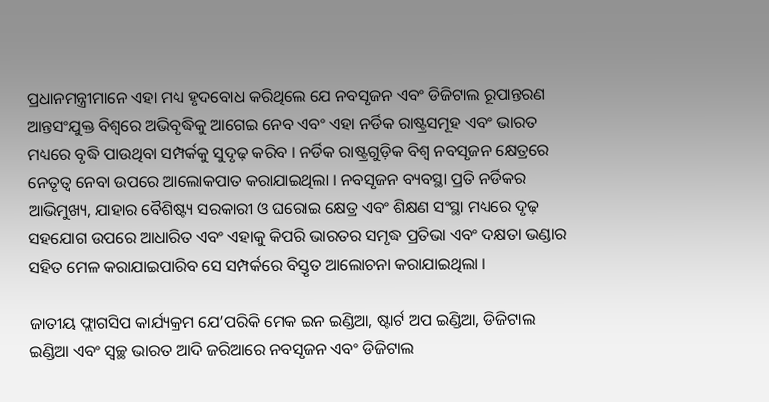ପ୍ରଧାନମନ୍ତ୍ରୀମାନେ ଏହା ମଧ୍ୟ ହୃଦବୋଧ କରିଥିଲେ ଯେ ନବସୃଜନ ଏବଂ ଡିଜିଟାଲ ରୂପାନ୍ତରଣ ଆନ୍ତସଂଯୁକ୍ତ ବିଶ୍ୱରେ ଅଭିବୃଦ୍ଧିକୁ ଆଗେଇ ନେବ ଏବଂ ଏହା ନର୍ଡିକ ରାଷ୍ଟ୍ରସମୂହ ଏବଂ ଭାରତ ମଧ୍ୟରେ ବୃଦ୍ଧି ପାଉଥିବା ସମ୍ପର୍କକୁ ସୁଦୃଢ଼ କରିବ । ନର୍ଡିକ ରାଷ୍ଟ୍ରଗୁଡ଼ିକ ବିଶ୍ୱ ନବସୃଜନ କ୍ଷେତ୍ରରେ ନେତୃତ୍ୱ ନେବା ଉପରେ ଆଲୋକପାତ କରାଯାଇଥିଲା । ନବସୃଜନ ବ୍ୟବସ୍ଥା ପ୍ରତି ନର୍ଡିକର ଆଭିମୁଖ୍ୟ, ଯାହାର ବୈଶିଷ୍ଟ୍ୟ ସରକାରୀ ଓ ଘରୋଇ କ୍ଷେତ୍ର ଏବଂ ଶିକ୍ଷଣ ସଂସ୍ଥା ମଧ୍ୟରେ ଦୃଢ଼ ସହଯୋଗ ଉପରେ ଆଧାରିତ ଏବଂ ଏହାକୁ କିପରି ଭାରତର ସମୃଦ୍ଧ ପ୍ରତିଭା ଏବଂ ଦକ୍ଷତା ଭଣ୍ଡାର ସହିତ ମେଳ କରାଯାଇପାରିବ ସେ ସମ୍ପର୍କରେ ବିସ୍ତୃତ ଆଲୋଚନା କରାଯାଇଥିଲା ।

ଜାତୀୟ ଫ୍ଲାଗସିପ କାର୍ଯ୍ୟକ୍ରମ ଯେ’ପରିକି ମେକ ଇନ ଇଣ୍ଡିଆ, ଷ୍ଟାର୍ଟ ଅପ ଇଣ୍ଡିଆ, ଡିଜିଟାଲ ଇଣ୍ଡିଆ ଏବଂ ସ୍ଵଚ୍ଛ ଭାରତ ଆଦି ଜରିଆରେ ନବସୃଜନ ଏବଂ ଡିଜିଟାଲ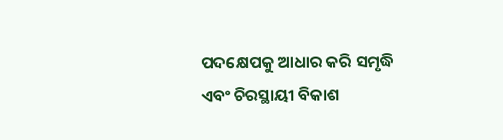ପଦକ୍ଷେପକୁ ଆଧାର କରି ସମୃଦ୍ଧି ଏବଂ ଚିରସ୍ଥାୟୀ ବିକାଶ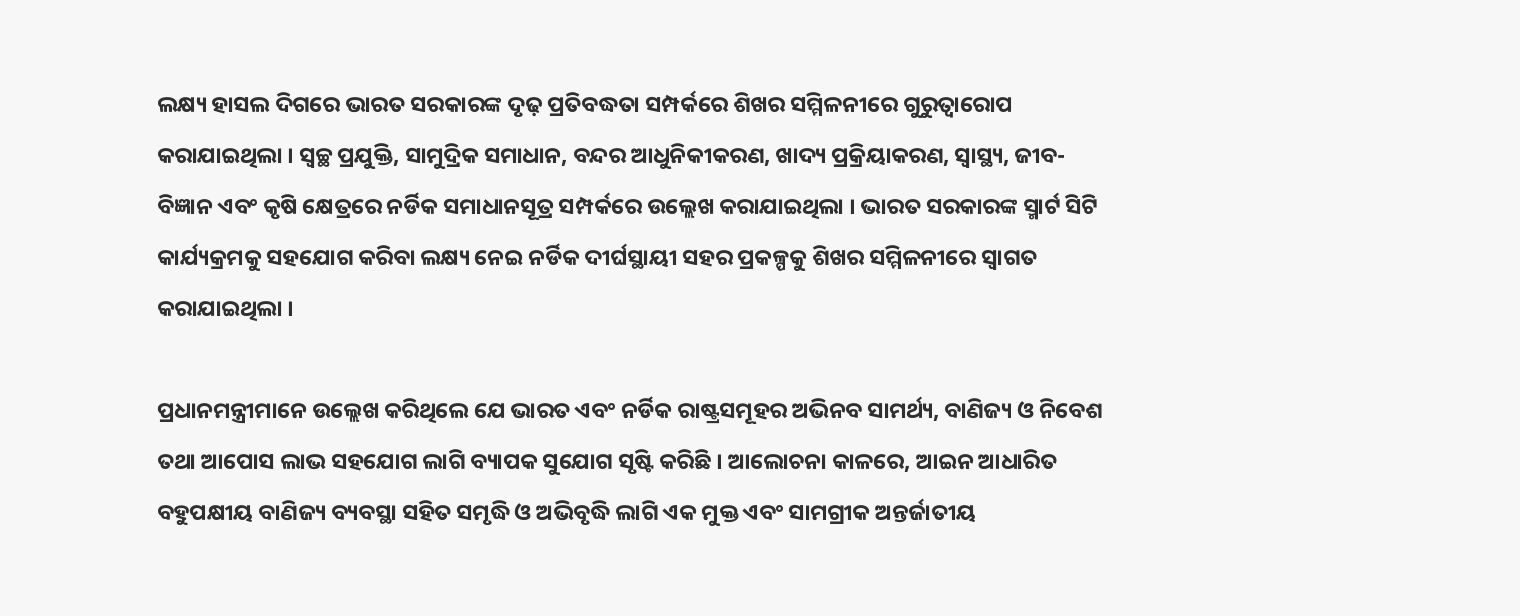ଲକ୍ଷ୍ୟ ହାସଲ ଦିଗରେ ଭାରତ ସରକାରଙ୍କ ଦୃଢ଼ ପ୍ରତିବଦ୍ଧତା ସମ୍ପର୍କରେ ଶିଖର ସମ୍ମିଳନୀରେ ଗୁରୁତ୍ୱାରୋପ କରାଯାଇଥିଲା । ସ୍ୱଚ୍ଛ ପ୍ରଯୁକ୍ତି, ସାମୁଦ୍ରିକ ସମାଧାନ, ବନ୍ଦର ଆଧୁନିକୀକରଣ, ଖାଦ୍ୟ ପ୍ରକ୍ରିୟାକରଣ, ସ୍ୱାସ୍ଥ୍ୟ, ଜୀବ-ବିଜ୍ଞାନ ଏବଂ କୃଷି କ୍ଷେତ୍ରରେ ନର୍ଡିକ ସମାଧାନସୂତ୍ର ସମ୍ପର୍କରେ ଉଲ୍ଲେଖ କରାଯାଇଥିଲା । ଭାରତ ସରକାରଙ୍କ ସ୍ମାର୍ଟ ସିଟି କାର୍ଯ୍ୟକ୍ରମକୁ ସହଯୋଗ କରିବା ଲକ୍ଷ୍ୟ ନେଇ ନର୍ଡିକ ଦୀର୍ଘସ୍ଥାୟୀ ସହର ପ୍ରକଳ୍ପକୁ ଶିଖର ସମ୍ମିଳନୀରେ ସ୍ୱାଗତ କରାଯାଇଥିଲା ।

ପ୍ରଧାନମନ୍ତ୍ରୀମାନେ ଉଲ୍ଲେଖ କରିଥିଲେ ଯେ ଭାରତ ଏବଂ ନର୍ଡିକ ରାଷ୍ଟ୍ରସମୂହର ଅଭିନବ ସାମର୍ଥ୍ୟ, ବାଣିଜ୍ୟ ଓ ନିବେଶ ତଥା ଆପୋସ ଲାଭ ସହଯୋଗ ଲାଗି ବ୍ୟାପକ ସୁଯୋଗ ସୃଷ୍ଟି କରିଛି । ଆଲୋଚନା କାଳରେ, ଆଇନ ଆଧାରିତ ବହୁପକ୍ଷୀୟ ବାଣିଜ୍ୟ ବ୍ୟବସ୍ଥା ସହିତ ସମୃଦ୍ଧି ଓ ଅଭିବୃଦ୍ଧି ଲାଗି ଏକ ମୁକ୍ତ ଏବଂ ସାମଗ୍ରୀକ ଅନ୍ତର୍ଜାତୀୟ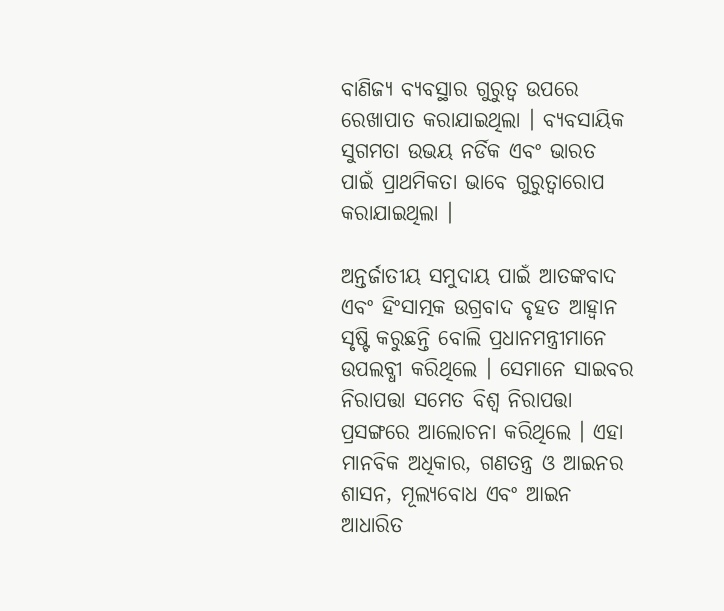ବାଣିଜ୍ୟ ବ୍ୟବସ୍ଥାର ଗୁରୁତ୍ୱ ଉପରେ ରେଖାପାତ କରାଯାଇଥିଲା । ବ୍ୟବସାୟିକ ସୁଗମତା ଉଭୟ ନର୍ଡିକ ଏବଂ ଭାରତ ପାଇଁ ପ୍ରାଥମିକତା ଭାବେ ଗୁରୁତ୍ୱାରୋପ କରାଯାଇଥିଲା ।

ଅନ୍ତର୍ଜାତୀୟ ସମୁଦାୟ ପାଇଁ ଆତଙ୍କବାଦ ଏବଂ ହିଂସାତ୍ମକ ଉଗ୍ରବାଦ ବୃହତ ଆହ୍ୱାନ ସୃଷ୍ଟି କରୁଛନ୍ତି ବୋଲି ପ୍ରଧାନମନ୍ତ୍ରୀମାନେ ଉପଲବ୍ଧୀ କରିଥିଲେ । ସେମାନେ ସାଇବର ନିରାପତ୍ତା ସମେତ ବିଶ୍ୱ ନିରାପତ୍ତା ପ୍ରସଙ୍ଗରେ ଆଲୋଚନା କରିଥିଲେ । ଏହା ମାନବିକ ଅଧିକାର, ଗଣତନ୍ତ୍ର ଓ ଆଇନର ଶାସନ, ମୂଲ୍ୟବୋଧ ଏବଂ ଆଇନ ଆଧାରିତ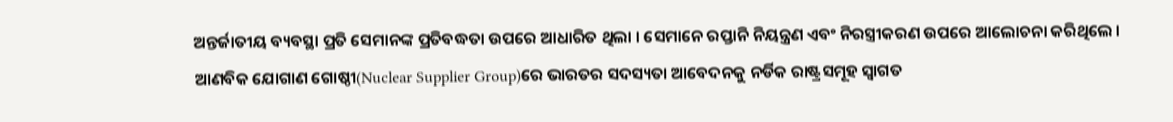ଅନ୍ତର୍ଜାତୀୟ ବ୍ୟବସ୍ଥା ପ୍ରତି ସେମାନଙ୍କ ପ୍ରତିବଦ୍ଧତା ଉପରେ ଆଧାରିତ ଥିଲା । ସେମାନେ ରପ୍ତାନି ନିୟନ୍ତ୍ରଣ ଏବଂ ନିରସ୍ତ୍ରୀକରଣ ଉପରେ ଆଲୋଚନା କରିଥିଲେ । ଆଣବିକ ଯୋଗାଣ ଗୋଷ୍ଠୀ(Nuclear Supplier Group)ରେ ଭାରତର ସଦସ୍ୟତା ଆବେଦନକୁ ନର୍ଡିକ ରାଷ୍ଟ୍ରସମୂହ ସ୍ୱାଗତ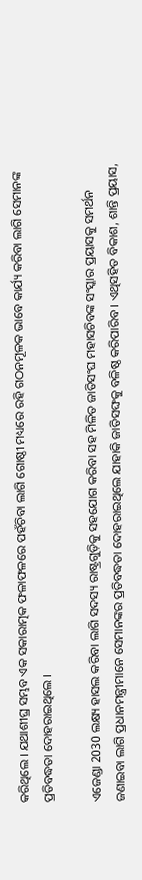କରିଥିଲେ । ଯଥାଶୀଘ୍ର ସମ୍ଭବ ଏକ ସକାରାତ୍ମକ ଫଳାଫଳରେ ପହଁଚିବା ଲାଗି ଗୋଷ୍ଠୀ ମଧ୍ୟରେ ରହି ଗଠନମୂଳକ ଭାବେ କାର୍ଯ୍ୟ କରିବା ଲାଗି ସେମାନଙ୍କ ପ୍ରତିବଦ୍ଧତା ଦୋହରାଇଥିଲେ ।

ଏଜେଣ୍ଡା 2030 ଲକ୍ଷ୍ୟ ହାସଲ କରିବା ଲାଗି ସଦସ୍ୟ ରାଷ୍ଟ୍ରଗୁଡ଼ିକୁ ସହଯୋଗ କରିବା ସହ ମିଳିତ ଜାତିସଂଘ ମହାସଚିବଙ୍କ ସଂସ୍କାର ପ୍ରୟାସକୁ ସମର୍ଥନ ଜଣାଇବା ଲାଗି ପ୍ରଧାନମନ୍ତ୍ରୀମାନେ ସେମାନଙ୍କର ପ୍ରତିବଦ୍ଧତା ଦୋହରାଇଥିଲେ ଯାହାକି ଜାତିସଙ୍ଘକୁ ବଳିଷ୍ଠ କରିପାରିବ । ଏଥିସହିତ ବିକାଶ, ଶାନ୍ତି ପ୍ରୟାସ,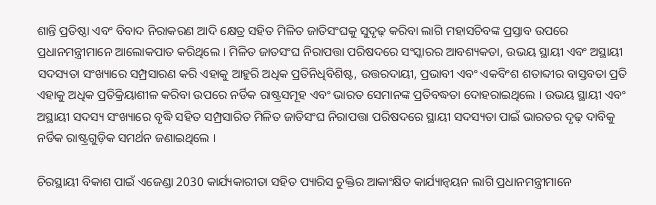ଶାନ୍ତି ପ୍ରତିଷ୍ଠା ଏବଂ ବିବାଦ ନିରାକରଣ ଆଦି କ୍ଷେତ୍ର ସହିତ ମିଳିତ ଜାତିସଂଘକୁ ସୁଦୃଢ଼ କରିବା ଲାଗି ମହାସଚିବଙ୍କ ପ୍ରସ୍ତାବ ଉପରେ ପ୍ରଧାନମନ୍ତ୍ରୀମାନେ ଆଲୋକପାତ କରିଥିଲେ । ମିଳିତ ଜାତସଂଘ ନିରାପତ୍ତା ପରିଷଦରେ ସଂସ୍କାରର ଆବଶ୍ୟକତା, ଉଭୟ ସ୍ଥାୟୀ ଏବଂ ଅସ୍ଥାୟୀ ସଦସ୍ୟତା ସଂଖ୍ୟାରେ ସମ୍ପ୍ରସାରଣ କରି ଏହାକୁ ଆହୁରି ଅଧିକ ପ୍ରତିନିଧିବିଶିଷ୍ଟ, ଉତ୍ତରଦାୟୀ, ପ୍ରଭାବୀ ଏବଂ ଏକବିଂଶ ଶତାବ୍ଦୀର ବାସ୍ତବତା ପ୍ରତି ଏହାକୁ ଅଧିକ ପ୍ରତିକ୍ରିୟାଶୀଳ କରିବା ଉପରେ ନର୍ଡିକ ରାଷ୍ଟ୍ରସମୂହ ଏବଂ ଭାରତ ସେମାନଙ୍କ ପ୍ରତିବଦ୍ଧତା ଦୋହରାଇଥିଲେ । ଉଭୟ ସ୍ଥାୟୀ ଏବଂ ଅସ୍ଥାୟୀ ସଦସ୍ୟ ସଂଖ୍ୟାରେ ବୃଦ୍ଧି ସହିତ ସମ୍ପ୍ରସାରିତ ମିଳିତ ଜାତିସଂଘ ନିରାପତ୍ତା ପରିଷଦରେ ସ୍ଥାୟୀ ସଦସ୍ୟତା ପାଇଁ ଭାରତର ଦୃଢ଼ ଦାବିକୁ ନର୍ଡିକ ରାଷ୍ଟ୍ରଗୁଡ଼ିକ ସମର୍ଥନ ଜଣାଇଥିଲେ ।

ଚିରସ୍ଥାୟୀ ବିକାଶ ପାଇଁ ଏଜେଣ୍ଡା 2030 କାର୍ଯ୍ୟକାରୀତା ସହିତ ପ୍ୟାରିସ ଚୁକ୍ତିର ଆକାଂକ୍ଷିତ କାର୍ଯ୍ୟାନ୍ୱୟନ ଲାଗି ପ୍ରଧାନମନ୍ତ୍ରୀମାନେ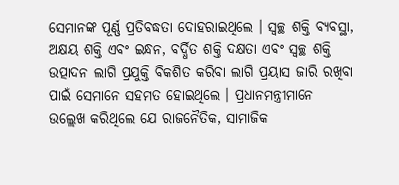ସେମାନଙ୍କ ପୂର୍ଣ୍ଣ ପ୍ରତିବଦ୍ଧତା ଦୋହରାଇଥିଲେ । ସ୍ୱଚ୍ଛ ଶକ୍ତି ବ୍ୟବସ୍ଥା, ଅକ୍ଷୟ ଶକ୍ତି ଏବଂ ଇନ୍ଧନ, ବର୍ଦ୍ଧିତ ଶକ୍ତି ଦକ୍ଷତା ଏବଂ ସ୍ୱଚ୍ଛ ଶକ୍ତି ଉତ୍ପାଦନ ଲାଗି ପ୍ରଯୁକ୍ତି ବିକଶିତ କରିବା ଲାଗି ପ୍ରୟାସ ଜାରି ରଖିବା ପାଇଁ ସେମାନେ ସହମତ ହୋଇଥିଲେ । ପ୍ରଧାନମନ୍ତ୍ରୀମାନେ ଉଲ୍ଲେଖ କରିଥିଲେ ଯେ ରାଜନୈତିକ, ସାମାଜିକ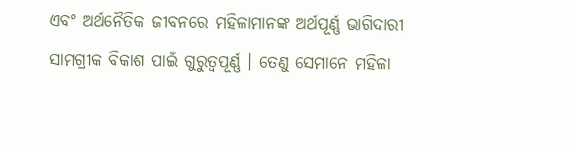ଏବଂ ଅର୍ଥନୈତିକ ଜୀବନରେ ମହିଳାମାନଙ୍କ ଅର୍ଥପୂର୍ଣ୍ଣ ଭାଗିଦାରୀ ସାମଗ୍ରୀକ ବିକାଶ ପାଇଁ ଗୁରୁତ୍ୱପୂର୍ଣ୍ଣ । ତେଣୁ ସେମାନେ ମହିଳା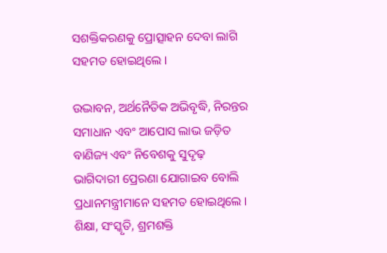ସଶକ୍ତିକରଣକୁ ପ୍ରୋତ୍ସାହନ ଦେବା ଲାଗି ସହମତ ହୋଇଥିଲେ ।

ଉଦ୍ଭାବନ, ଅର୍ଥନୈତିକ ଅଭିବୃଦ୍ଧି, ନିରନ୍ତର ସମାଧାନ ଏବଂ ଆପୋସ ଲାଭ ଜଡ଼ିତ ବାଣିଜ୍ୟ ଏବଂ ନିବେଶକୁ ସୁଦୃଢ଼ ଭାଗିଦାରୀ ପ୍ରେରଣା ଯୋଗାଇବ ବୋଲି ପ୍ରଧାନମନ୍ତ୍ରୀମାନେ ସହମତ ହୋଇଥିଲେ । ଶିକ୍ଷା, ସଂସ୍କୃତି, ଶ୍ରମଶକ୍ତି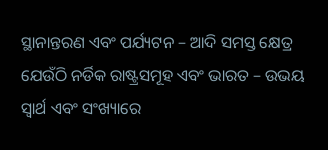ସ୍ଥାନାନ୍ତରଣ ଏବଂ ପର୍ଯ୍ୟଟନ – ଆଦି ସମସ୍ତ କ୍ଷେତ୍ର ଯେଉଁଠି ନର୍ଡିକ ରାଷ୍ଟ୍ରସମୂହ ଏବଂ ଭାରତ – ଉଭୟ ସ୍ୱାର୍ଥ ଏବଂ ସଂଖ୍ୟାରେ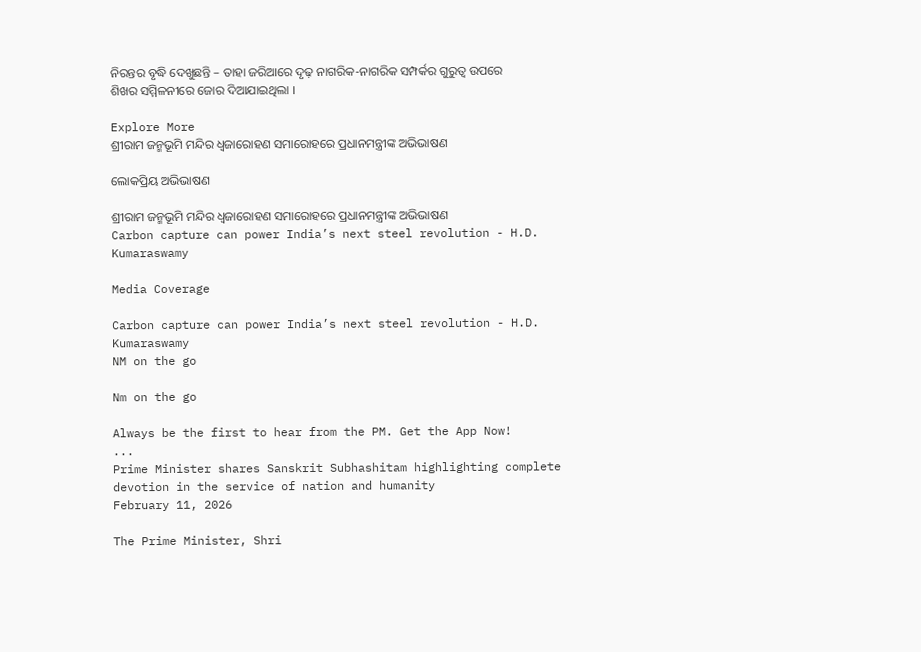ନିରନ୍ତର ବୃଦ୍ଧି ଦେଖୁଛନ୍ତି – ତାହା ଜରିଆରେ ଦୃଢ଼ ନାଗରିକ-ନାଗରିକ ସମ୍ପର୍କର ଗୁରୁତ୍ୱ ଉପରେ ଶିଖର ସମ୍ମିଳନୀରେ ଜୋର ଦିଆଯାଇଥିଲା ।

Explore More
ଶ୍ରୀରାମ ଜନ୍ମଭୂମି ମନ୍ଦିର ଧ୍ଵଜାରୋହଣ ସମାରୋହରେ ପ୍ରଧାନମନ୍ତ୍ରୀଙ୍କ ଅଭିଭାଷଣ

ଲୋକପ୍ରିୟ ଅଭିଭାଷଣ

ଶ୍ରୀରାମ ଜନ୍ମଭୂମି ମନ୍ଦିର ଧ୍ଵଜାରୋହଣ ସମାରୋହରେ ପ୍ରଧାନମନ୍ତ୍ରୀଙ୍କ ଅଭିଭାଷଣ
Carbon capture can power India’s next steel revolution - H.D. Kumaraswamy

Media Coverage

Carbon capture can power India’s next steel revolution - H.D. Kumaraswamy
NM on the go

Nm on the go

Always be the first to hear from the PM. Get the App Now!
...
Prime Minister shares Sanskrit Subhashitam highlighting complete devotion in the service of nation and humanity
February 11, 2026

The Prime Minister, Shri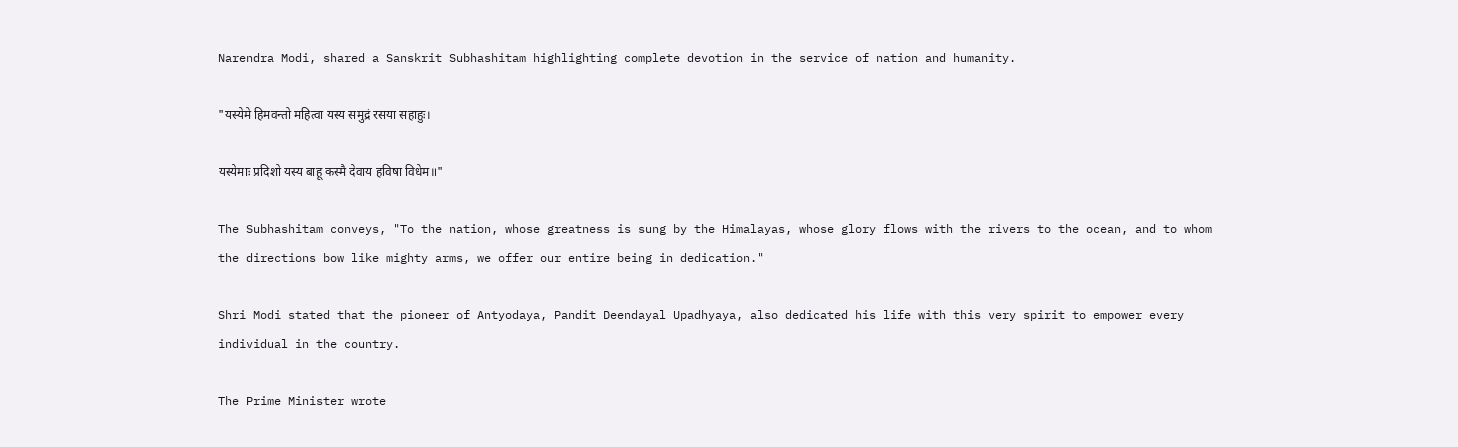Narendra Modi, shared a Sanskrit Subhashitam highlighting complete devotion in the service of nation and humanity.

"यस्येमे हिमवन्तो महित्वा यस्य समुद्रं रसया सहाहुः।

यस्येमाः प्रदिशो यस्य बाहू कस्मै देवाय हविषा विधेम॥"

The Subhashitam conveys, "To the nation, whose greatness is sung by the Himalayas, whose glory flows with the rivers to the ocean, and to whom the directions bow like mighty arms, we offer our entire being in dedication."

Shri Modi stated that the pioneer of Antyodaya, Pandit Deendayal Upadhyaya, also dedicated his life with this very spirit to empower every individual in the country.

The Prime Minister wrote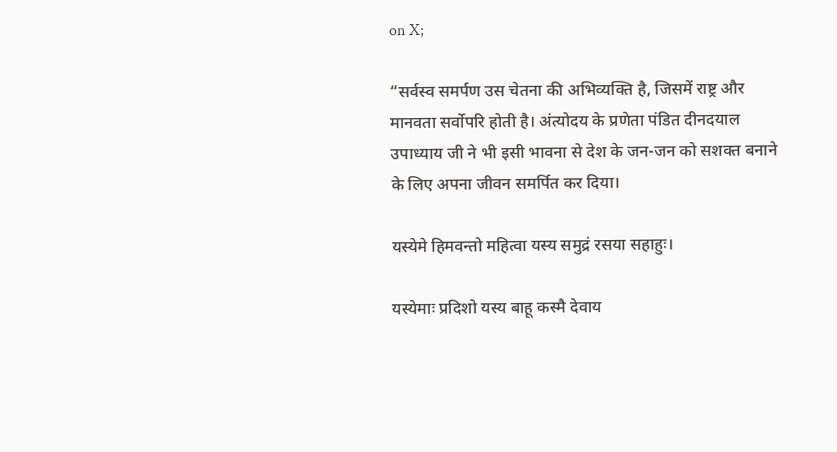on X;

“सर्वस्व समर्पण उस चेतना की अभिव्यक्ति है, जिसमें राष्ट्र और मानवता सर्वोपरि होती है। अंत्योदय के प्रणेता पंडित दीनदयाल उपाध्याय जी ने भी इसी भावना से देश के जन-जन को सशक्त बनाने के लिए अपना जीवन समर्पित कर दिया।

यस्येमे हिमवन्तो महित्वा यस्य समुद्रं रसया सहाहुः।

यस्येमाः प्रदिशो यस्य बाहू कस्मै देवाय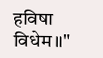हविषा विधेम॥"